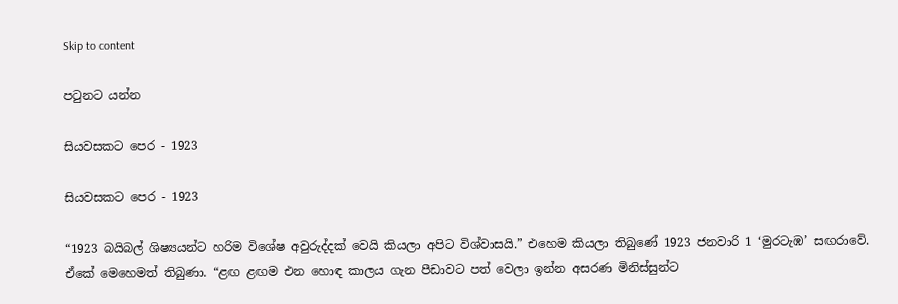Skip to content

පටුනට යන්න

සියවසකට පෙර - 1923

සියවසකට පෙර - 1923

“1923 බයිබල් ශිෂ්‍යයන්ට හරිම විශේෂ අවුරුද්දක් වෙයි කියලා අපිට විශ්වාසයි.” එහෙම කියලා තිබුණේ 1923 ජනවාරි 1 ‘මුරටැඹ’ සඟරාවේ. ඒකේ මෙහෙමත් තිබුණා. “ළඟ ළඟම එන හොඳ කාලය ගැන පීඩාවට පත් වෙලා ඉන්න අසරණ මිනිස්සුන්ට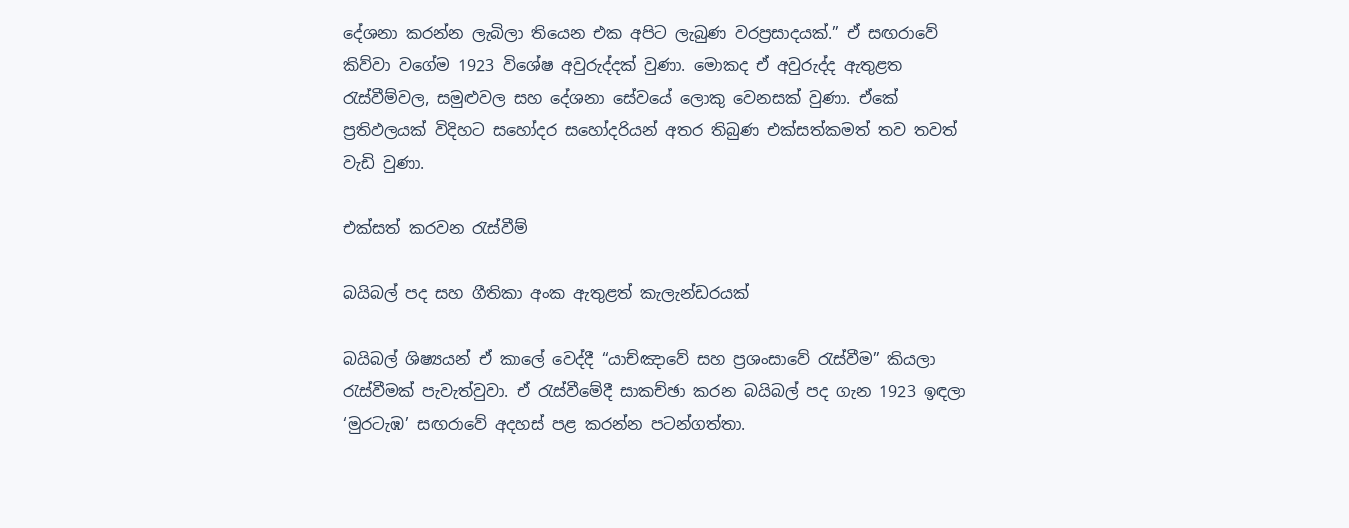දේශනා කරන්න ලැබිලා තියෙන එක අපිට ලැබුණ වරප්‍රසාදයක්.” ඒ සඟරාවේ කිව්වා වගේම 1923 විශේෂ අවුරුද්දක් වුණා. මොකද ඒ අවුරුද්ද ඇතුළත රැස්වීම්වල, සමුළුවල සහ දේශනා සේවයේ ලොකු වෙනසක් වුණා. ඒකේ ප්‍රතිඵලයක් විදිහට සහෝදර සහෝදරියන් අතර තිබුණ එක්සත්කමත් තව තවත් වැඩි වුණා.

එක්සත් කරවන රැස්වීම්

බයිබල් පද සහ ගීතිකා අංක ඇතුළත් කැලැන්ඩරයක්

බයිබල් ශිෂ්‍යයන් ඒ කාලේ වෙද්දී “යාච්ඤාවේ සහ ප්‍රශංසාවේ රැස්වීම” කියලා රැස්වීමක් පැවැත්වුවා. ඒ රැස්වීමේදී සාකච්ඡා කරන බයිබල් පද ගැන 1923 ඉඳලා ‘මුරටැඹ’ සඟරාවේ අදහස් පළ කරන්න පටන්ගත්තා.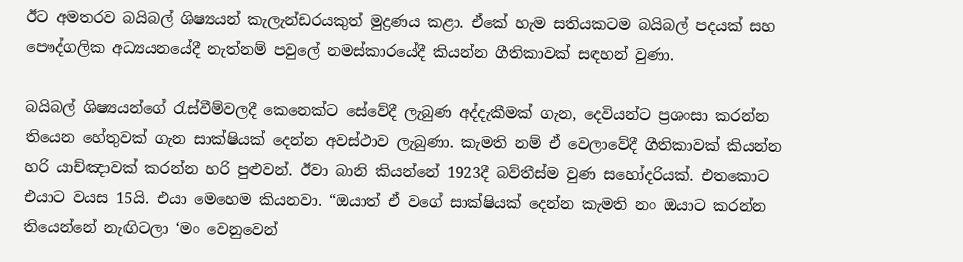ඊට අමතරව බයිබල් ශිෂ්‍යයන් කැලැන්ඩරයකුත් මුද්‍රණය කළා. ඒකේ හැම සතියකටම බයිබල් පදයක් සහ පෞද්ගලික අධ්‍යයනයේදී නැත්නම් පවුලේ නමස්කාරයේදී කියන්න ගීතිකාවක් සඳහන් වුණා.

බයිබල් ශිෂ්‍යයන්ගේ රැස්වීම්වලදී කෙනෙක්ට සේවේදී ලැබුණ අද්දැකීමක් ගැන, දෙවියන්ට ප්‍රශංසා කරන්න තියෙන හේතුවක් ගැන සාක්ෂියක් දෙන්න අවස්ථාව ලැබුණා. කැමති නම් ඒ වෙලාවේදී ගීතිකාවක් කියන්න හරි යාච්ඤාවක් කරන්න හරි පුළුවන්. ඊවා බානි කියන්නේ 1923දී බව්තීස්ම වුණ සහෝදරියක්. එතකොට එයාට වයස 15යි. එයා මෙහෙම කියනවා. “ඔයාත් ඒ වගේ සාක්ෂියක් දෙන්න කැමති නං ඔයාට කරන්න තියෙන්නේ නැඟිටලා ‘මං වෙනුවෙන්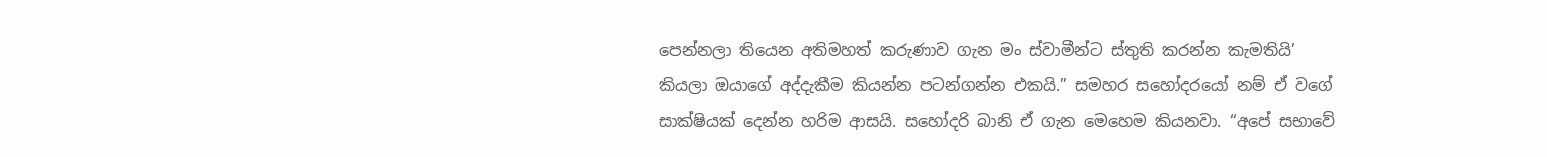පෙන්නලා තියෙන අතිමහත් කරුණාව ගැන මං ස්වාමීන්ට ස්තුති කරන්න කැමතියි’ කියලා ඔයාගේ අද්දැකීම කියන්න පටන්ගන්න එකයි.” සමහර සහෝදරයෝ නම් ඒ වගේ සාක්ෂියක් දෙන්න හරිම ආසයි. සහෝදරි බානි ඒ ගැන මෙහෙම කියනවා. “අපේ සභාවේ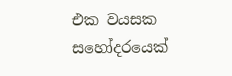එක වයසක සහෝදරයෙක්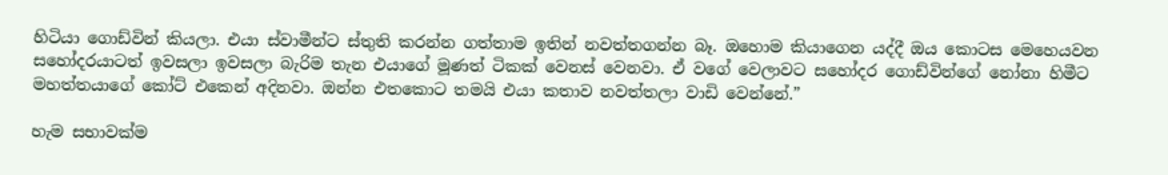හිටියා ගොඩ්වින් කියලා. එයා ස්වාමීන්ට ස්තුති කරන්න ගත්තාම ඉතින් නවත්තගන්න බෑ. ඔහොම කියාගෙන යද්දී ඔය කොටස මෙහෙයවන සහෝදරයාටත් ඉවසලා ඉවසලා බැරිම තැන එයාගේ මූණත් ටිකක් වෙනස් වෙනවා. ඒ වගේ වෙලාවට සහෝදර ගොඩ්වින්ගේ නෝනා හිමීට මහත්තයාගේ කෝට් එකෙන් අදිනවා. ඔන්න එතකොට තමයි එයා කතාව නවත්තලා වාඩි වෙන්නේ.”

හැම සභාවක්ම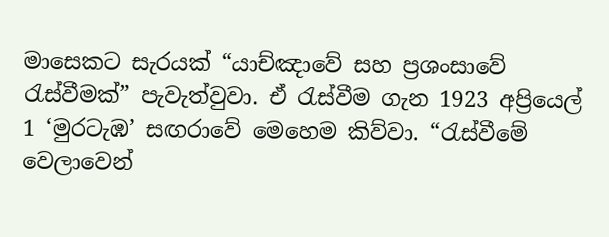මාසෙකට සැරයක් “යාච්ඤාවේ සහ ප්‍රශංසාවේ රැස්වීමක්” පැවැත්වුවා. ඒ රැස්වීම ගැන 1923 අප්‍රියෙල් 1 ‘මුරටැඹ’ සඟරාවේ මෙහෙම කිව්වා. “රැස්වීමේ වෙලාවෙන්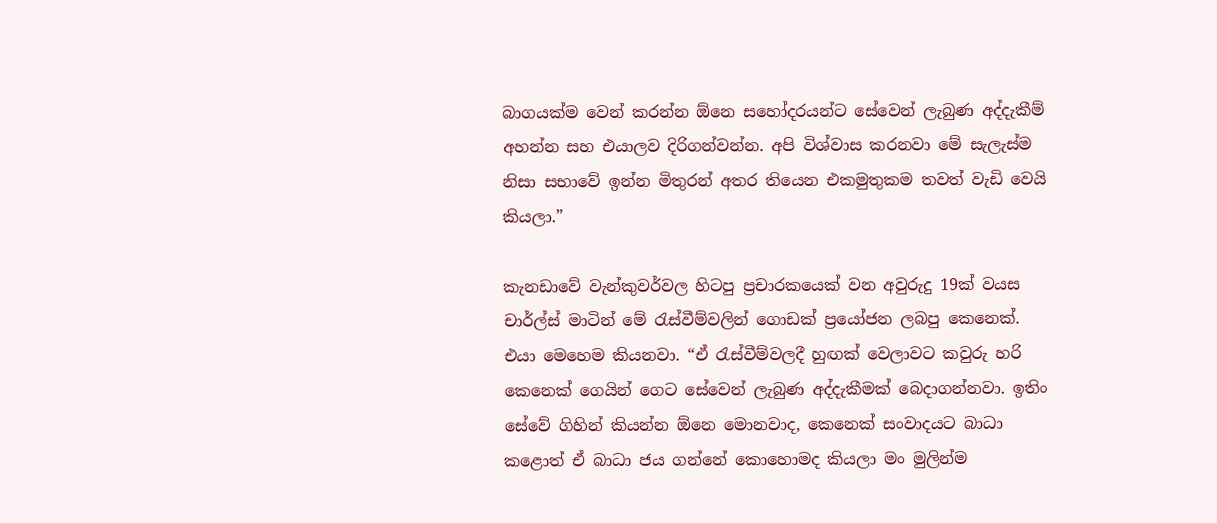බාගයක්ම වෙන් කරන්න ඕනෙ සහෝදරයන්ට සේවෙන් ලැබුණ අද්දැකීම් අහන්න සහ එයාලව දිරිගන්වන්න. අපි විශ්වාස කරනවා මේ සැලැස්ම නිසා සභාවේ ඉන්න මිතුරන් අතර තියෙන එකමුතුකම තවත් වැඩි වෙයි කියලා.”

කැනඩාවේ වැන්කුවර්වල හිටපු ප්‍රචාරකයෙක් වන අවුරුදු 19ක් වයස චාර්ල්ස් මාටින් මේ රැස්වීම්වලින් ගොඩක් ප්‍රයෝජන ලබපු කෙනෙක්. එයා මෙහෙම කියනවා. “ඒ රැස්වීම්වලදී හුඟක් වෙලාවට කවුරු හරි කෙනෙක් ගෙයින් ගෙට සේවෙන් ලැබුණ අද්දැකීමක් බෙදාගන්නවා. ඉතිං සේවේ ගිහින් කියන්න ඕනෙ මොනවාද, කෙනෙක් සංවාදයට බාධා කළොත් ඒ බාධා ජය ගන්නේ කොහොමද කියලා මං මුලින්ම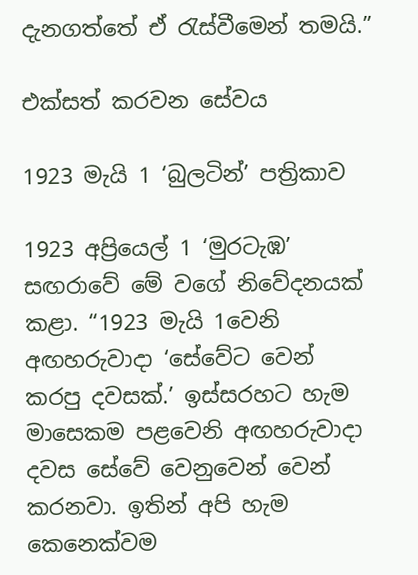දැනගත්තේ ඒ රැස්වීමෙන් තමයි.”

එක්සත් කරවන සේවය

1923 මැයි 1 ‘බුලටින්’ පත්‍රිකාව

1923 අප්‍රියෙල් 1 ‘මුරටැඹ’ සඟරාවේ මේ වගේ නිවේදනයක් කළා. “1923 මැයි 1වෙනි අඟහරුවාදා ‘සේවේට වෙන් කරපු දවසක්.’ ඉස්සරහට හැම මාසෙකම පළවෙනි අඟහරුවාදා දවස සේවේ වෙනුවෙන් වෙන් කරනවා. ඉතින් අපි හැම කෙනෙක්වම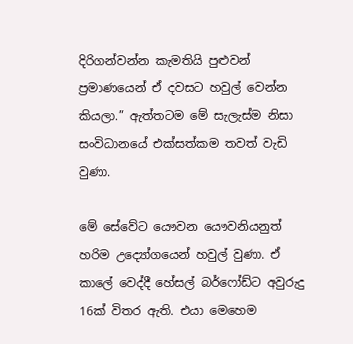දිරිගන්වන්න කැමතියි පුළුවන් ප්‍රමාණයෙන් ඒ දවසට හවුල් වෙන්න කියලා.” ඇත්තටම මේ සැලැස්ම නිසා සංවිධානයේ එක්සත්කම තවත් වැඩි වුණා.

මේ සේවේට යෞවන යෞවනියනුත් හරිම උද්‍යෝගයෙන් හවුල් වුණා. ඒ කාලේ වෙද්දී හේසල් බර්ෆෝඩ්ට අවුරුදු 16ක් විතර ඇති. එයා මෙහෙම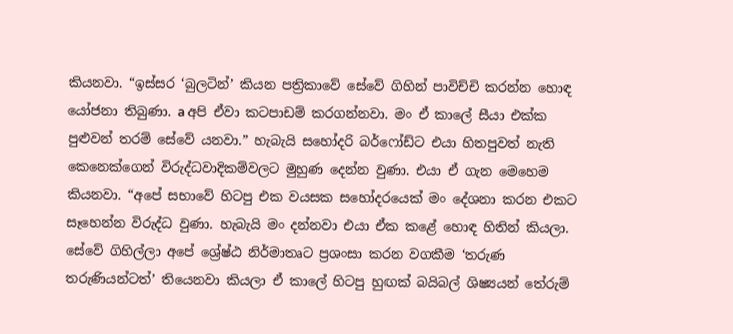කියනවා. “ඉස්සර ‘බුලටින්’ කියන පත්‍රිකාවේ සේවේ ගිහින් පාවිච්චි කරන්න හොඳ යෝජනා තිබුණා. a අපි ඒවා කටපාඩම් කරගන්නවා. මං ඒ කාලේ සීයා එක්ක පුළුවන් තරම් සේවේ යනවා.” හැබැයි සහෝදරි බර්ෆෝඩ්ට එයා හිතපුවත් නැති කෙනෙක්ගෙන් විරුද්ධවාදිකම්වලට මුහුණ දෙන්න වුණා. එයා ඒ ගැන මෙහෙම කියනවා. “අපේ සභාවේ හිටපු එක වයසක සහෝදරයෙක් මං දේශනා කරන එකට සෑහෙන්න විරුද්ධ වුණා. හැබැයි මං දන්නවා එයා ඒක කළේ හොඳ හිතින් කියලා. සේවේ ගිහිල්ලා අපේ ශ්‍රේෂ්ඨ නිර්මාතෘට ප්‍රශංසා කරන වගකීම ‘තරුණ තරුණියන්ටත්’ තියෙනවා කියලා ඒ කාලේ හිටපු හුඟක් බයිබල් ශිෂ්‍යයන් තේරුම්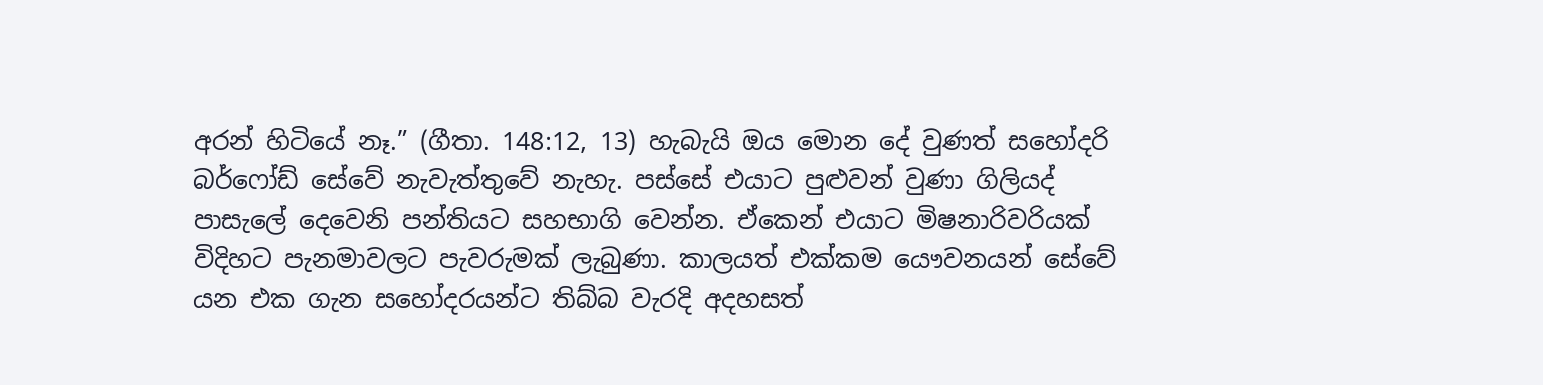අරන් හිටියේ නෑ.” (ගීතා. 148:12, 13) හැබැයි ඔය මොන දේ වුණත් සහෝදරි බර්ෆෝඩ් සේවේ නැවැත්තුවේ නැහැ. පස්සේ එයාට පුළුවන් වුණා ගිලියද් පාසැලේ දෙවෙනි පන්තියට සහභාගි වෙන්න. ඒකෙන් එයාට මිෂනාරිවරියක් විදිහට පැනමාවලට පැවරුමක් ලැබුණා. කාලයත් එක්කම යෞවනයන් සේවේ යන එක ගැන සහෝදරයන්ට තිබ්බ වැරදි අදහසත්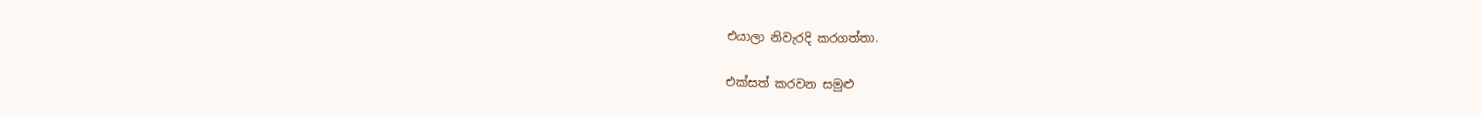එයාලා නිවැරදි කරගත්තා.

එක්සත් කරවන සමුළු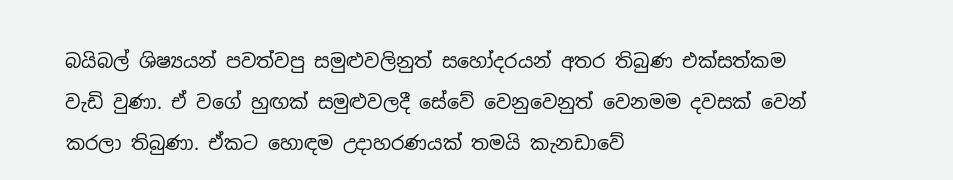බයිබල් ශිෂ්‍යයන් පවත්වපු සමුළුවලිනුත් සහෝදරයන් අතර තිබුණ එක්සත්කම වැඩි වුණා. ඒ වගේ හුඟක් සමුළුවලදී සේවේ වෙනුවෙනුත් වෙනමම දවසක් වෙන් කරලා තිබුණා. ඒකට හොඳම උදාහරණයක් තමයි කැනඩාවේ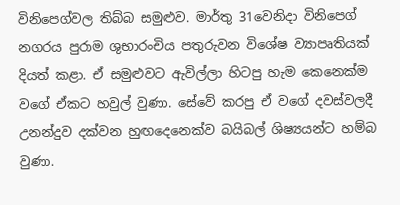විනිපෙග්වල තිබ්බ සමුළුව. මාර්තු 31වෙනිදා විනිපෙග් නගරය පුරාම ශුභාරංචිය පතුරුවන විශේෂ ව්‍යාපෘතියක් දියත් කළා. ඒ සමුළුවට ඇවිල්ලා හිටපු හැම කෙනෙක්ම වගේ ඒකට හවුල් වුණා. සේවේ කරපු ඒ වගේ දවස්වලදී උනන්දුව දක්වන හුඟදෙනෙක්ව බයිබල් ශිෂ්‍යයන්ට හම්බ වුණා.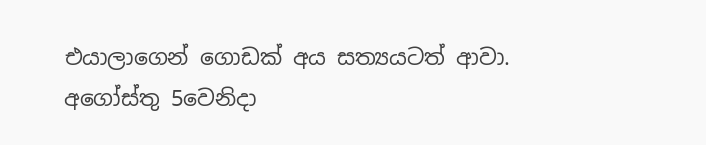එයාලාගෙන් ගොඩක් අය සත්‍යයටත් ආවා. අගෝස්තු 5වෙනිදා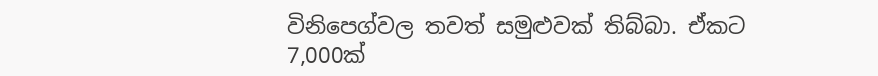විනිපෙග්වල තවත් සමුළුවක් තිබ්බා. ඒකට 7,000ක්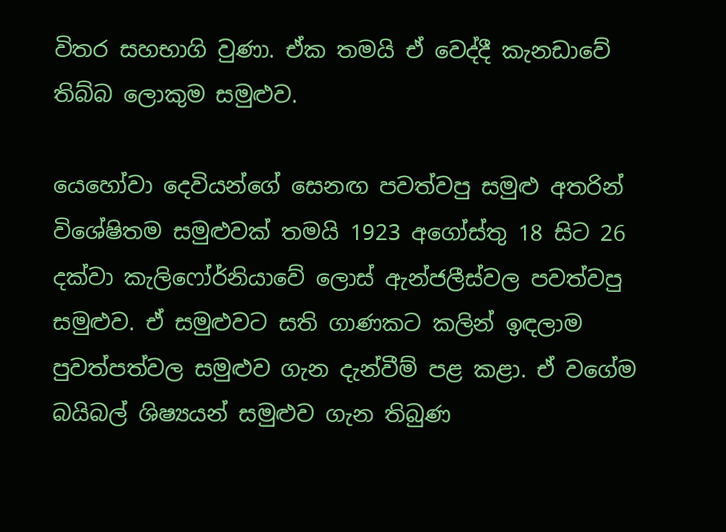විතර සහභාගි වුණා. ඒක තමයි ඒ වෙද්දී කැනඩාවේ තිබ්බ ලොකුම සමුළුව.

යෙහෝවා දෙවියන්ගේ සෙනඟ පවත්වපු සමුළු අතරින් විශේෂිතම සමුළුවක් තමයි 1923 අගෝස්තු 18 සිට 26 දක්වා කැලිෆෝර්නියාවේ ලොස් ඇන්ජලීස්වල පවත්වපු සමුළුව. ඒ සමුළුවට සති ගාණකට කලින් ඉඳලාම පුවත්පත්වල සමුළුව ගැන දැන්වීම් පළ කළා. ඒ වගේම බයිබල් ශිෂ්‍යයන් සමුළුව ගැන තිබුණ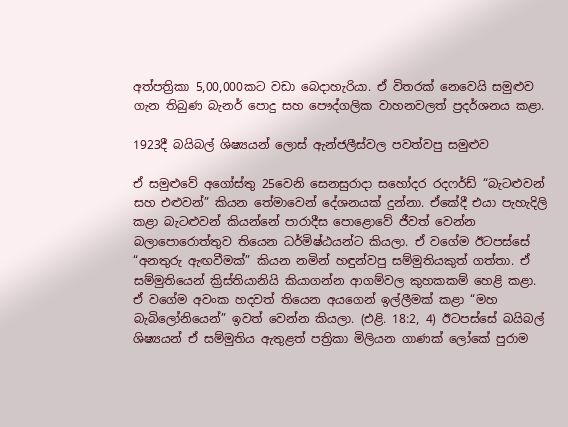අත්පත්‍රිකා 5,00,000කට වඩා බෙදාහැරියා. ඒ විතරක් නෙවෙයි සමුළුව ගැන තිබුණ බැනර් පොදු සහ පෞද්ගලික වාහනවලත් ප්‍රදර්ශනය කළා.

1923දී බයිබල් ශිෂ්‍යයන් ලොස් ඇන්ජලීස්වල පවත්වපු සමුළුව

ඒ සමුළුවේ අගෝස්තු 25වෙනි සෙනසුරාදා සහෝදර රදෆර්ඩ් “බැටළුවන් සහ එළුවන්” කියන තේමාවෙන් දේශනයක් දුන්නා. ඒකේදී එයා පැහැදිලි කළා බැටළුවන් කියන්නේ පාරාදීස පොළොවේ ජීවත් වෙන්න බලාපොරොත්තුව තියෙන ධර්මිෂ්ඨයන්ට කියලා. ඒ වගේම ඊටපස්සේ “අනතුරු ඇඟවීමක්” කියන නමින් හඳුන්වපු සම්මුතියකුත් ගත්තා. ඒ සම්මුතියෙන් ක්‍රිස්තියානියි කියාගන්න ආගම්වල කුහකකම් හෙළි කළා. ඒ වගේම අවංක හදවත් තියෙන අයගෙන් ඉල්ලීමක් කළා “මහ බැබිලෝනියෙන්” ඉවත් වෙන්න කියලා. (එළි. 18:2, 4) ඊටපස්සේ බයිබල් ශිෂ්‍යයන් ඒ සම්මුතිය ඇතුළත් පත්‍රිකා මිලියන ගාණක් ලෝකේ පුරාම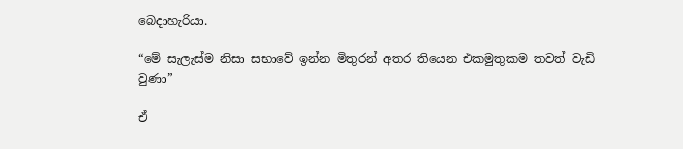බෙදාහැරියා.

“මේ සැලැස්ම නිසා සභාවේ ඉන්න මිතුරන් අතර තියෙන එකමුතුකම තවත් වැඩි වුණා”

ඒ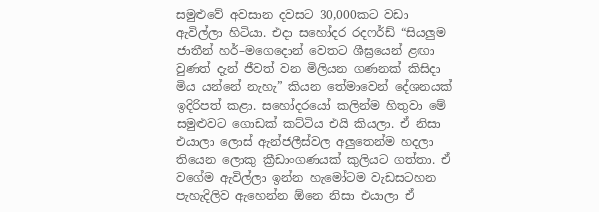සමුළුවේ අවසාන දවසට 30,000කට වඩා ඇවිල්ලා හිටියා. එදා සහෝදර රදෆර්ඩ් “සියලුම ජාතීන් හර්–මගෙදොන් වෙතට ශීඝ්‍රයෙන් ළඟා වුණත් දැන් ජීවත් වන මිලියන ගණනක් කිසිදා මිය යන්නේ නැහැ” කියන තේමාවෙන් දේශනයක් ඉදිරිපත් කළා. සහෝදරයෝ කලින්ම හිතුවා මේ සමුළුවට ගොඩක් කට්ටිය එයි කියලා. ඒ නිසා එයාලා ලොස් ඇන්ජලීස්වල අලුතෙන්ම හදලා තියෙන ලොකු ක්‍රීඩාංගණයක් කුලියට ගත්තා. ඒ වගේම ඇවිල්ලා ඉන්න හැමෝටම වැඩසටහන පැහැදිලිව ඇහෙන්න ඕනෙ නිසා එයාලා ඒ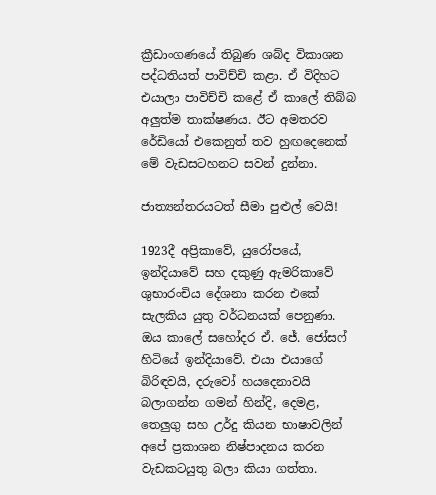ක්‍රීඩාංගණයේ තිබුණ ශබ්ද විකාශන පද්ධතියත් පාවිච්චි කළා. ඒ විදිහට එයාලා පාවිච්චි කළේ ඒ කාලේ තිබ්බ අලුත්ම තාක්ෂණය. ඊට අමතරව රේඩියෝ එකෙනුත් තව හුඟදෙනෙක් මේ වැඩසටහනට සවන් දුන්නා.

ජාත්‍යන්තරයටත් සීමා පුළුල් වෙයි!

1923දී අප්‍රිකාවේ, යුරෝපයේ, ඉන්දියාවේ සහ දකුණු ඇමරිකාවේ ශුභාරංචිය දේශනා කරන එකේ සැලකිය යුතු වර්ධනයක් පෙනුණා. ඔය කාලේ සහෝදර ඒ. ජේ. ජෝසෆ් හිටියේ ඉන්දියාවේ. එයා එයාගේ බිරිඳවයි, දරුවෝ හයදෙනාවයි බලාගන්න ගමන් හින්දි, දෙමළ, තෙලුගු සහ උර්දු කියන භාෂාවලින් අපේ ප්‍රකාශන නිෂ්පාදනය කරන වැඩකටයුතු බලා කියා ගත්තා.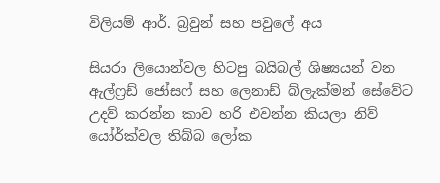විලියම් ආර්. බ්‍රවුන් සහ පවුලේ අය

සියරා ලියොන්වල හිටපු බයිබල් ශිෂ්‍යයන් වන ඇල්ෆ්‍රඩ් ජෝසෆ් සහ ලෙනාඩ් බ්ලැක්මන් සේවේට උදව් කරන්න කාව හරි එවන්න කියලා නිව් යෝර්ක්වල තිබ්බ ලෝක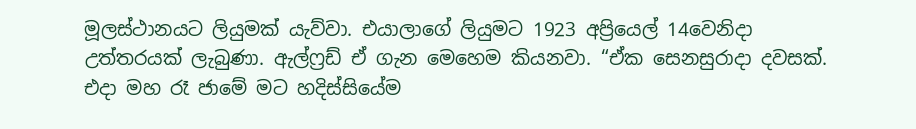මූලස්ථානයට ලියුමක් යැව්වා. එයාලාගේ ලියුමට 1923 අප්‍රියෙල් 14වෙනිදා උත්තරයක් ලැබුණා. ඇල්ෆ්‍රඩ් ඒ ගැන මෙහෙම කියනවා. “ඒක සෙනසුරාදා දවසක්. එදා මහ රෑ ජාමේ මට හදිස්සියේම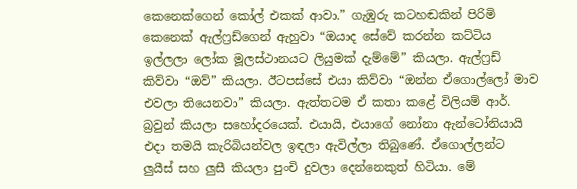කෙනෙක්ගෙන් කෝල් එකක් ආවා.” ගැඹුරු කටහඬකින් පිරිමි කෙනෙක් ඇල්ෆ්‍රඩ්ගෙන් ඇහුවා “ඔයාද සේවේ කරන්න කට්ටිය ඉල්ලලා ලෝක මූලස්ථානයට ලියුමක් දැම්මේ” කියලා. ඇල්ෆ්‍රඩ් කිව්වා “ඔව්” කියලා. ඊටපස්සේ එයා කිව්වා “ඔන්න ඒගොල්ලෝ මාව එවලා තියෙනවා” කියලා. ඇත්තටම ඒ කතා කළේ විලියම් ආර්. බ්‍රවුන් කියලා සහෝදරයෙක්. එයායි, එයාගේ නෝනා ඇන්ටෝනියායි එදා තමයි කැරිබියන්වල ඉඳලා ඇවිල්ලා තිබුණේ. ඒගොල්ලන්ට ලුයීස් සහ ලුසී කියලා පුංචි දුවලා දෙන්නෙකුත් හිටියා. මේ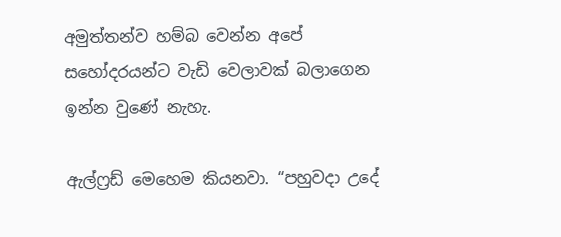අමුත්තන්ව හම්බ වෙන්න අපේ සහෝදරයන්ට වැඩි වෙලාවක් බලාගෙන ඉන්න වුණේ නැහැ.

ඇල්ෆ්‍රඩ් මෙහෙම කියනවා. “පහුවදා උදේ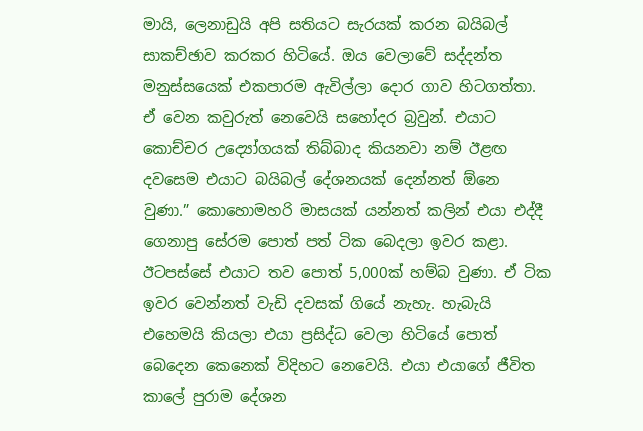මායි, ලෙනාඩුයි අපි සතියට සැරයක් කරන බයිබල් සාකච්ඡාව කරකර හිටියේ. ඔය වෙලාවේ සද්දන්ත මනුස්සයෙක් එකපාරම ඇවිල්ලා දොර ගාව හිටගත්තා. ඒ වෙන කවුරුත් නෙවෙයි සහෝදර බ්‍රවුන්. එයාට කොච්චර උද්‍යෝගයක් තිබ්බාද කියනවා නම් ඊළඟ දවසෙම එයාට බයිබල් දේශනයක් දෙන්නත් ඕනෙ වුණා.” කොහොමහරි මාසයක් යන්නත් කලින් එයා එද්දී ගෙනාපු සේරම පොත් පත් ටික බෙදලා ඉවර කළා. ඊටපස්සේ එයාට තව පොත් 5,000ක් හම්බ වුණා. ඒ ටික ඉවර වෙන්නත් වැඩි දවසක් ගියේ නැහැ. හැබැයි එහෙමයි කියලා එයා ප්‍රසිද්ධ වෙලා හිටියේ පොත් බෙදෙන කෙනෙක් විදිහට නෙවෙයි. එයා එයාගේ ජීවිත කාලේ පුරාම දේශන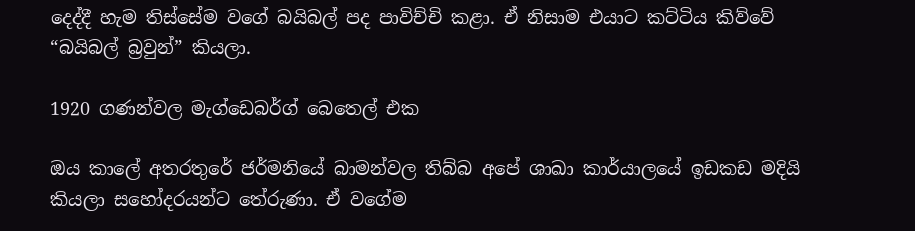දෙද්දී හැම තිස්සේම වගේ බයිබල් පද පාවිච්චි කළා. ඒ නිසාම එයාට කට්ටිය කිව්වේ “බයිබල් බ්‍රවුන්” කියලා.

1920 ගණන්වල මැග්ඩෙබර්ග් බෙතෙල් එක

ඔය කාලේ අතරතුරේ ජර්මනියේ බාමන්වල තිබ්බ අපේ ශාඛා කාර්යාලයේ ඉඩකඩ මදියි කියලා සහෝදරයන්ට තේරුණා. ඒ වගේම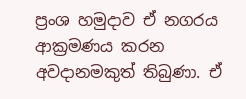ප්‍රංශ හමුදාව ඒ නගරය ආක්‍රමණය කරන අවදානමකුත් තිබුණා. ඒ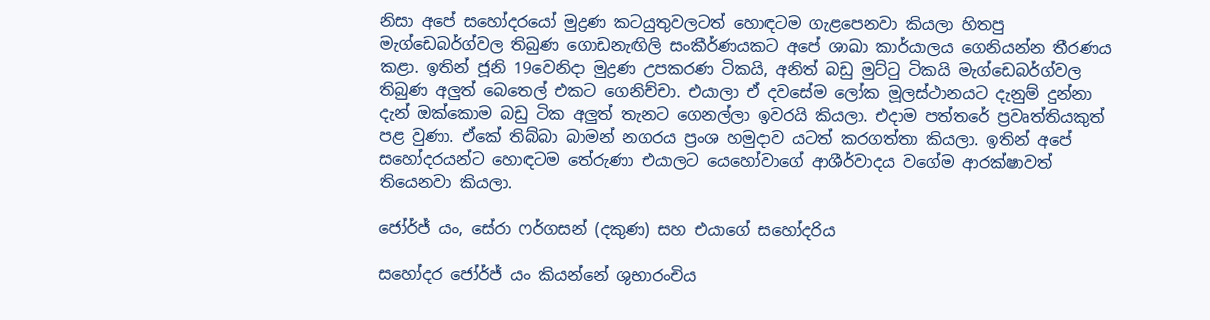නිසා අපේ සහෝදරයෝ මුද්‍රණ කටයුතුවලටත් හොඳටම ගැළපෙනවා කියලා හිතපු මැග්ඩෙබර්ග්වල තිබුණ ගොඩනැඟිලි සංකීර්ණයකට අපේ ශාඛා කාර්යාලය ගෙනියන්න තීරණය කළා. ඉතින් ජූනි 19වෙනිදා මුද්‍රණ උපකරණ ටිකයි, අනිත් බඩු මුට්ටු ටිකයි මැග්ඩෙබර්ග්වල තිබුණ අලුත් බෙතෙල් එකට ගෙනිච්චා. එයාලා ඒ දවසේම ලෝක මූලස්ථානයට දැනුම් දුන්නා දැන් ඔක්කොම බඩු ටික අලුත් තැනට ගෙනල්ලා ඉවරයි කියලා. එදාම පත්තරේ ප්‍රවෘත්තියකුත් පළ වුණා. ඒකේ තිබ්බා බාමන් නගරය ප්‍රංශ හමුදාව යටත් කරගත්තා කියලා. ඉතින් අපේ සහෝදරයන්ට හොඳටම තේරුණා එයාලට යෙහෝවාගේ ආශීර්වාදය වගේම ආරක්ෂාවත් තියෙනවා කියලා.

ජෝර්ජ් යං, සේරා ෆර්ගසන් (දකුණ) සහ එයාගේ සහෝදරිය

සහෝදර ජෝර්ජ් යං කියන්නේ ශුභාරංචිය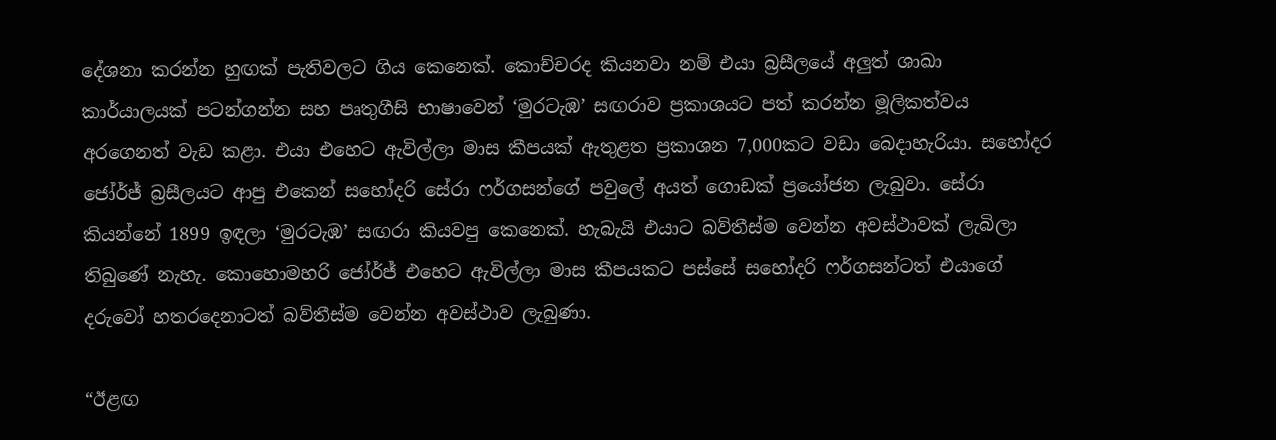දේශනා කරන්න හුඟක් පැතිවලට ගිය කෙනෙක්. කොච්චරද කියනවා නම් එයා බ්‍රසීලයේ අලුත් ශාඛා කාර්යාලයක් පටන්ගන්න සහ පෘතුගීසි භාෂාවෙන් ‘මුරටැඹ’ සඟරාව ප්‍රකාශයට පත් කරන්න මූලිකත්වය අරගෙනත් වැඩ කළා. එයා එහෙට ඇවිල්ලා මාස කීපයක් ඇතුළත ප්‍රකාශන 7,000කට වඩා බෙදාහැරියා. සහෝදර ජෝර්ජ් බ්‍රසීලයට ආපු එකෙන් සහෝදරි සේරා ෆර්ගසන්ගේ පවුලේ අයත් ගොඩක් ප්‍රයෝජන ලැබුවා. සේරා කියන්නේ 1899 ඉඳලා ‘මුරටැඹ’ සඟරා කියවපු කෙනෙක්. හැබැයි එයාට බව්තීස්ම වෙන්න අවස්ථාවක් ලැබිලා තිබුණේ නැහැ. කොහොමහරි ජෝර්ජ් එහෙට ඇවිල්ලා මාස කීපයකට පස්සේ සහෝදරි ෆර්ගසන්ටත් එයාගේ දරුවෝ හතරදෙනාටත් බව්තීස්ම වෙන්න අවස්ථාව ලැබුණා.

“ඊළඟ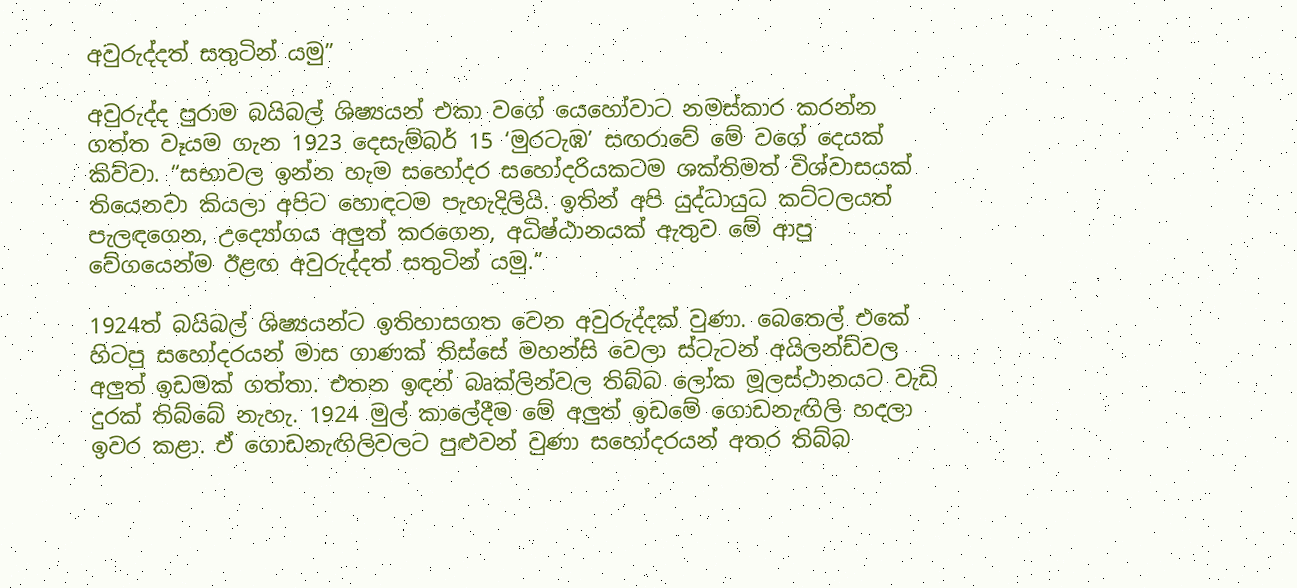අවුරුද්දත් සතුටින් යමු”

අවුරුද්ද පුරාම බයිබල් ශිෂ්‍යයන් එකා වගේ යෙහෝවාට නමස්කාර කරන්න ගත්ත වෑයම ගැන 1923 දෙසැම්බර් 15 ‘මුරටැඹ’ සඟරාවේ මේ වගේ දෙයක් කිව්වා. “සභාවල ඉන්න හැම සහෝදර සහෝදරියකටම ශක්තිමත් විශ්වාසයක් තියෙනවා කියලා අපිට හොඳටම පැහැදිලියි. ඉතින් අපි යුද්ධායුධ කට්ටලයත් පැලඳගෙන, උද්‍යෝගය අලුත් කරගෙන, අධිෂ්ඨානයක් ඇතුව මේ ආපු වේගයෙන්ම ඊළඟ අවුරුද්දත් සතුටින් යමු.”

1924ත් බයිබල් ශිෂ්‍යයන්ට ඉතිහාසගත වෙන අවුරුද්දක් වුණා. බෙතෙල් එකේ හිටපු සහෝදරයන් මාස ගාණක් තිස්සේ මහන්සි වෙලා ස්ටැටන් අයිලන්ඩ්වල අලුත් ඉඩමක් ගත්තා. එතන ඉඳන් බෘක්ලින්වල තිබ්බ ලෝක මූලස්ථානයට වැඩි දුරක් තිබ්බේ නැහැ. 1924 මුල් කාලේදීම මේ අලුත් ඉඩමේ ගොඩනැඟිලි හදලා ඉවර කළා. ඒ ගොඩනැඟිලිවලට පුළුවන් වුණා සහෝදරයන් අතර තිබ්බ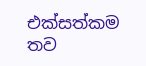එක්සත්කම තව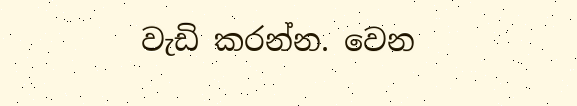වැඩි කරන්න. වෙන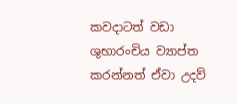කවදාටත් වඩා ශුභාරංචිය ව්‍යාප්ත කරන්නත් ඒවා උදව්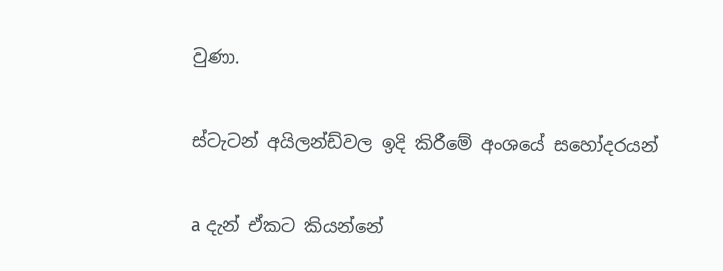වුණා.

ස්ටැටන් අයිලන්ඩ්වල ඉදි කිරීමේ අංශයේ සහෝදරයන්

a දැන් ඒකට කියන්නේ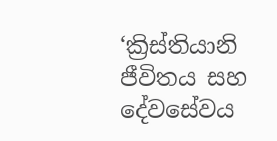‘ක්‍රිස්තියානි ජීවිතය සහ දේවසේවය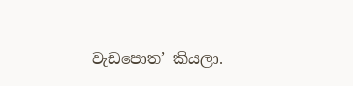වැඩපොත’ කියලා.